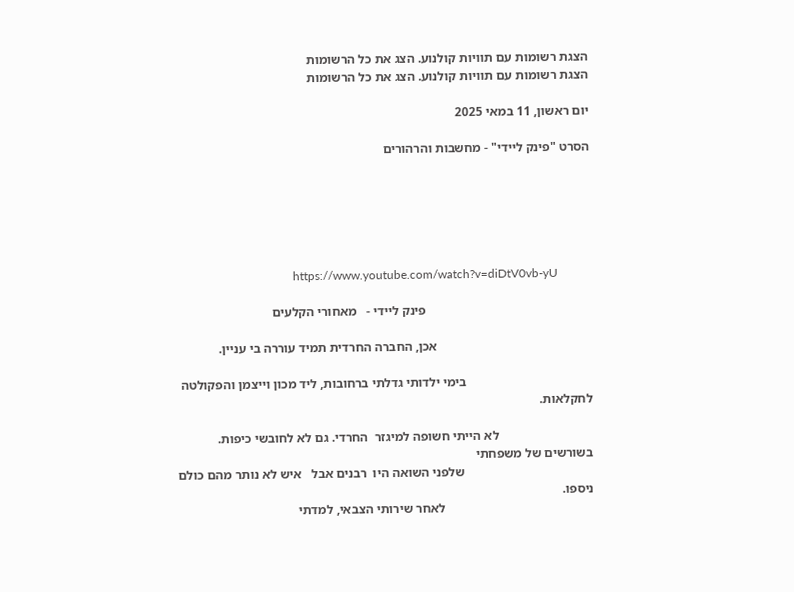הצגת רשומות עם תוויות קולנוע. הצג את כל הרשומות
הצגת רשומות עם תוויות קולנוע. הצג את כל הרשומות

יום ראשון, 11 במאי 2025

הסרט "פינק ליידי" - מחשבות והרהורים






                                       https://www.youtube.com/watch?v=diDtV0vb-yU

                                                   פינק ליידי -   מאחורי הקלעים

                                                אכן, החברה החרדית תמיד עוררה בי עניין.

                                       בימי ילדותי גדלתי ברחובות, ליד מכון וייצמן והפקולטה לחקלאות.

                             לא הייתי חשופה למיגזר  החרדי. גם לא לחובשי כיפות.  בשורשים של משפחתי
                                        שלפני השואה היו  רבנים אבל   איש לא נותר מהם כולם ניספו.
                                              לאחר שירותי הצבאי, למדתי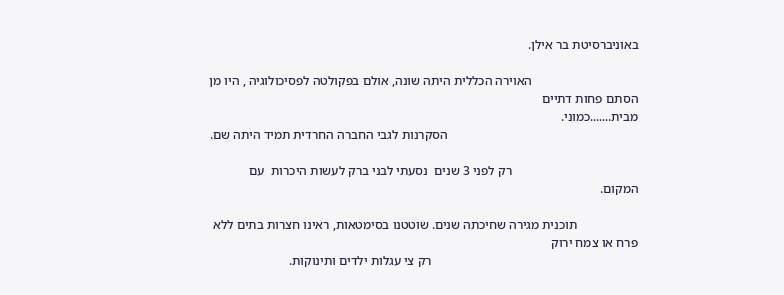באוניברסיטת בר אילן.

                                 האוירה הכללית היתה שונה, אולם בפקולטה לפסיכולוגיה , היו מן הסתם פחות דתיים                                                                                                    מבית.......כמוני.
                                                           הסקרנות לגבי החברה החרדית תמיד היתה שם.

                                       רק לפני 3 שנים  נסעתי לבני ברק לעשות היכרות  עם המקום.

                   תוכנית מגירה שחיכתה שנים. שוטטנו בסימטאות, ראינו חצרות בתים ללא פרח או צמח ירוק
                                                                רק צי עגלות ילדים ותינוקות.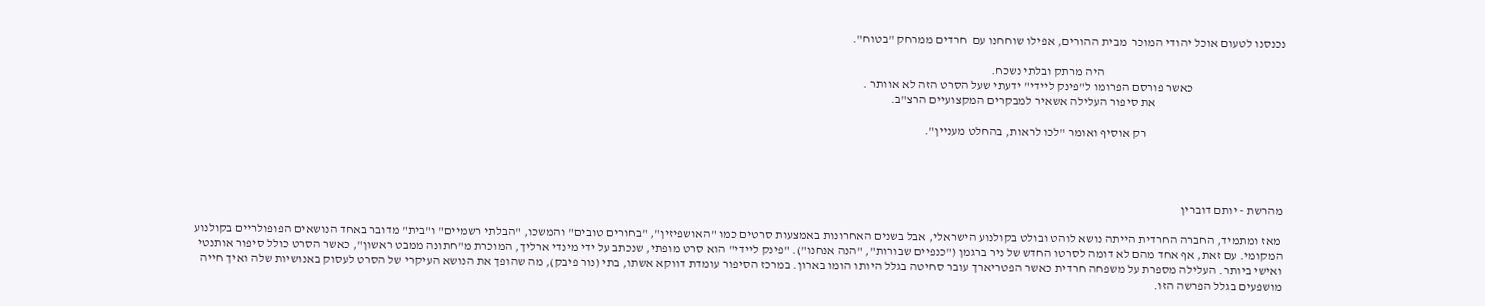נכנסנו לטעום אוכל יהודי המוכר  מבית ההורים, אפילו שוחחנו עם  חרדים ממרחק "בטוח".

                                                                         היה מרתק ובלתי נשכח.
                                     כאשר פורסם הפרומו ל"פינק ליידי" ידעתי שעל הסרט הזה לא אוותר .
                                                    את סיפור העלילה אשאיר למבקרים המקצועיים הרצ"ב.

                                                        רק אוסיף ואומר "לכו לראות, בהחלט מעניין".




מהרשת - יותם דוברין

 מאז ומתמיד, החברה החרדית הייתה נושא לוהט ובולט בקולנוע הישראלי, אבל בשנים האחרונות באמצעות סרטים כמו "האושפיזין", "בחורים טובים" והמשכו, "הבלתי רשמיים" ו"בית" מדובר באחד הנושאים הפופולריים בקולנוע המקומי. עם זאת, אף אחד מהם לא דומה לסרטו החדש של ניר ברגמן ("כנפיים שבורות", "הנה אנחנו"). "פינק ליידי" הוא סרט מופתי, שנכתב על ידי מינדי ארליך, המוכרת מ"חתונה ממבט ראשון", כאשר הסרט כולל סיפור אותנטי ואישי ביותר. העלילה מספרת על משפחה חרדית כאשר הפטריארך עובר סחיטה בגלל היותו הומו בארון. במרכז הסיפור עומדת דווקא אשתו, בתי (נור פיבק), מה שהופך את הנושא העיקרי של הסרט לעסוק באנושיות שלה ואיך חייה מושפעים בגלל הפרשה הזו.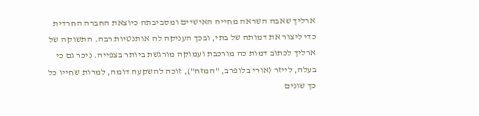ארליך שאבה השראה מחייה האישיים ומסביבתה כיוצאת החברה החרדית כדי ליצור את דמותה של בתי, ובכך העניקה לה אותנטיות רבה. התשוקה של ארליך לכתוב דמות כה מורכבת ועמוקה מורגשת ביותר בצפייה. ניכר גם כי בעלה, לייזר (אורי בלופרב, "המזח"), זוכה להשקעה דומה, למרות שחייו כל כך שונים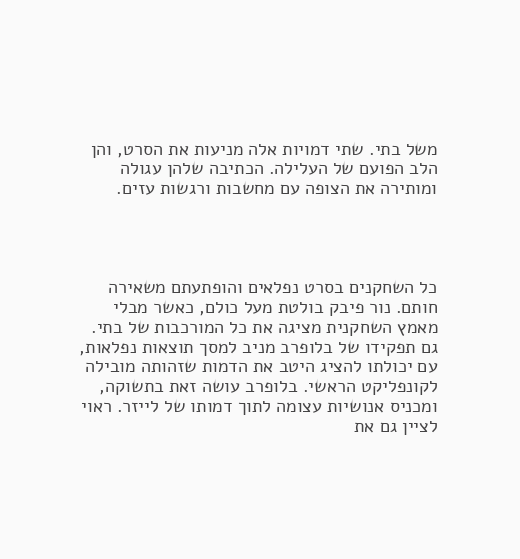משל בתי. שתי דמויות אלה מניעות את הסרט, והן הלב הפועם של העלילה. הכתיבה שלהן עגולה ומותירה את הצופה עם מחשבות ורגשות עזים.




כל השחקנים בסרט נפלאים והופתעתם משאירה חותם. נור פיבק בולטת מעל כולם, כאשר מבלי מאמץ השחקנית מציגה את כל המורכבות של בתי. גם תפקידו של בלופרב מניב למסך תוצאות נפלאות, עם יכולתו להציג היטב את הדמות שזהותה מובילה לקונפליקט הראשי. בלופרב עושה זאת בתשוקה, ומכניס אנושיות עצומה לתוך דמותו של לייזר. ראוי לציין גם את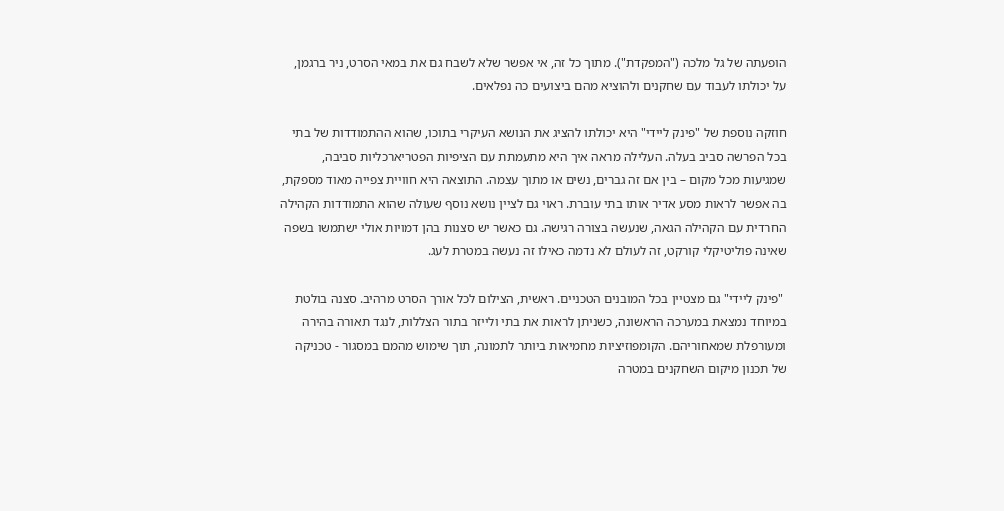הופעתה של גל מלכה ("המפקדת"). מתוך כל זה, אי אפשר שלא לשבח גם את במאי הסרט, ניר ברגמן, על יכולתו לעבוד עם שחקנים ולהוציא מהם ביצועים כה נפלאים.

חוזקה נוספת של "פינק ליידי" היא יכולתו להציג את הנושא העיקרי בתוכו, שהוא ההתמודדות של בתי בכל הפרשה סביב בעלה. העלילה מראה איך היא מתעמתת עם הציפיות הפטריארכליות סביבה, שמגיעות מכל מקום – בין אם זה גברים, נשים או מתוך עצמה. התוצאה היא חוויית צפייה מאוד מספקת, בה אפשר לראות מסע אדיר אותו בתי עוברת. ראוי גם לציין נושא נוסף שעולה שהוא התמודדות הקהילה החרדית עם הקהילה הגאה, שנעשה בצורה רגישה. גם כאשר יש סצנות בהן דמויות אולי ישתמשו בשפה שאינה פוליטיקלי קורקט, זה לעולם לא נדמה כאילו זה נעשה במטרת לעג.

 "פינק ליידי" גם מצטיין בכל המובנים הטכניים. ראשית, הצילום לכל אורך הסרט מרהיב. סצנה בולטת במיוחד נמצאת במערכה הראשונה, כשניתן לראות את בתי ולייזר בתור הצללות, לנגד תאורה בהירה ומעורפלת שמאחוריהם. הקומפוזיציות מחמיאות ביותר לתמונה, תוך שימוש מהמם במסגור - טכניקה של תכנון מיקום השחקנים במטרה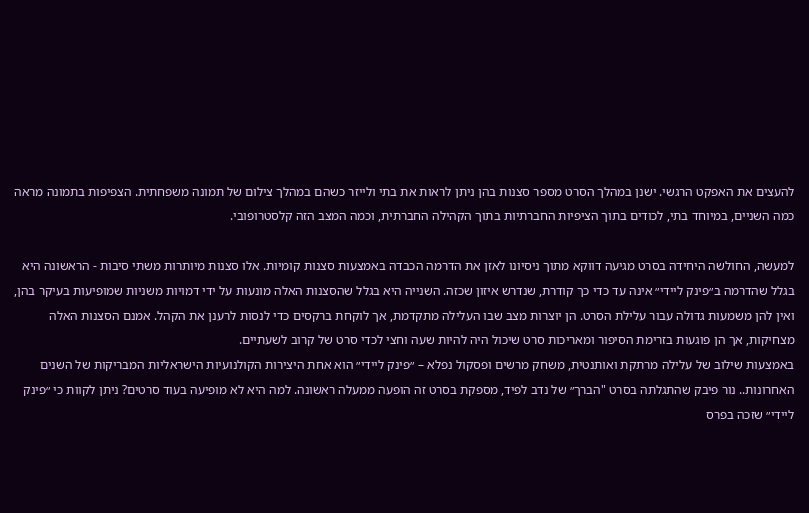להעצים את האפקט הרגשי. ישנן במהלך הסרט מספר סצנות בהן ניתן לראות את בתי ולייזר כשהם במהלך צילום של תמונה משפחתית. הצפיפות בתמונה מראה כמה השניים, במיוחד בתי, לכודים בתוך הציפיות החברתיות בתוך הקהילה החברתית, וכמה המצב הזה קלסטרופובי.

למעשה, החולשה היחידה בסרט מגיעה דווקא מתוך ניסיונו לאזן את הדרמה הכבדה באמצעות סצנות קומיות. אלו סצנות מיותרות משתי סיבות - הראשונה היא בגלל שהדרמה ב״פינק ליידי״ אינה עד כדי כך קודרת, שנדרש איזון שכזה. השנייה היא בגלל שהסצנות האלה מונעות על ידי דמויות משניות שמופיעות בעיקר בהן, ואין להן משמעות גדולה עבור עלילת הסרט. הן יוצרות מצב שבו העלילה מתקדמת, אך לוקחת ברקסים כדי לנסות לרענן את הקהל. אמנם הסצנות האלה מצחיקות, אך הן פוגעות בזרימת הסיפור ומאריכות סרט שיכול היה להיות שעה וחצי לכדי סרט של קרוב לשעתיים.
באמצעות שילוב של עלילה מרתקת ואותנטית, משחק מרשים ופסקול נפלא – ״פינק ליידי״ הוא אחת היצירות הקולנועיות הישראליות המבריקות של השנים האחרונות.. נור פיבק שהתגלתה בסרט "הברך״ של נדב לפיד, מספקת בסרט זה הופעה ממעלה ראשונה. למה היא לא מופיעה בעוד סרטים? ניתן לקוות כי ״פינק ליידי״ שזכה בפרס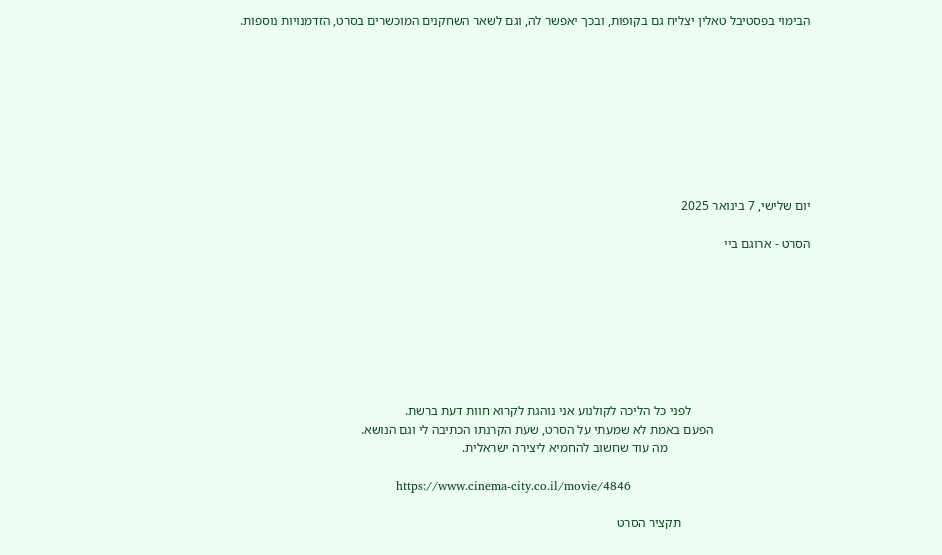הבימוי בפסטיבל טאלין יצליח גם בקופות, ובכך יאפשר לה, וגם לשאר השחקנים המוכשרים בסרט, הזדמנויות נוספות.









יום שלישי, 7 בינואר 2025

הסרט - ארוגם ביי








                                     לפני כל הליכה לקולנוע אני נוהגת לקרוא חוות דעת ברשת.
                              הפעם באמת לא שמעתי על הסרט, שעת הקרנתו הכתיבה לי וגם הנושא.
                                            מה עוד שחשוב להחמיא ליצירה ישראלית.

                                       https://www.cinema-city.co.il/movie/4846

                                        תקציר הסרט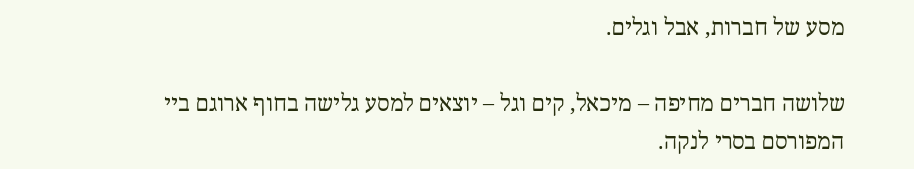מסע של חברות, אבל וגלים.

שלושה חברים מחיפה – מיכאל, קים וגל – יוצאים למסע גלישה בחוף ארוגם ביי המפורסם בסרי לנקה.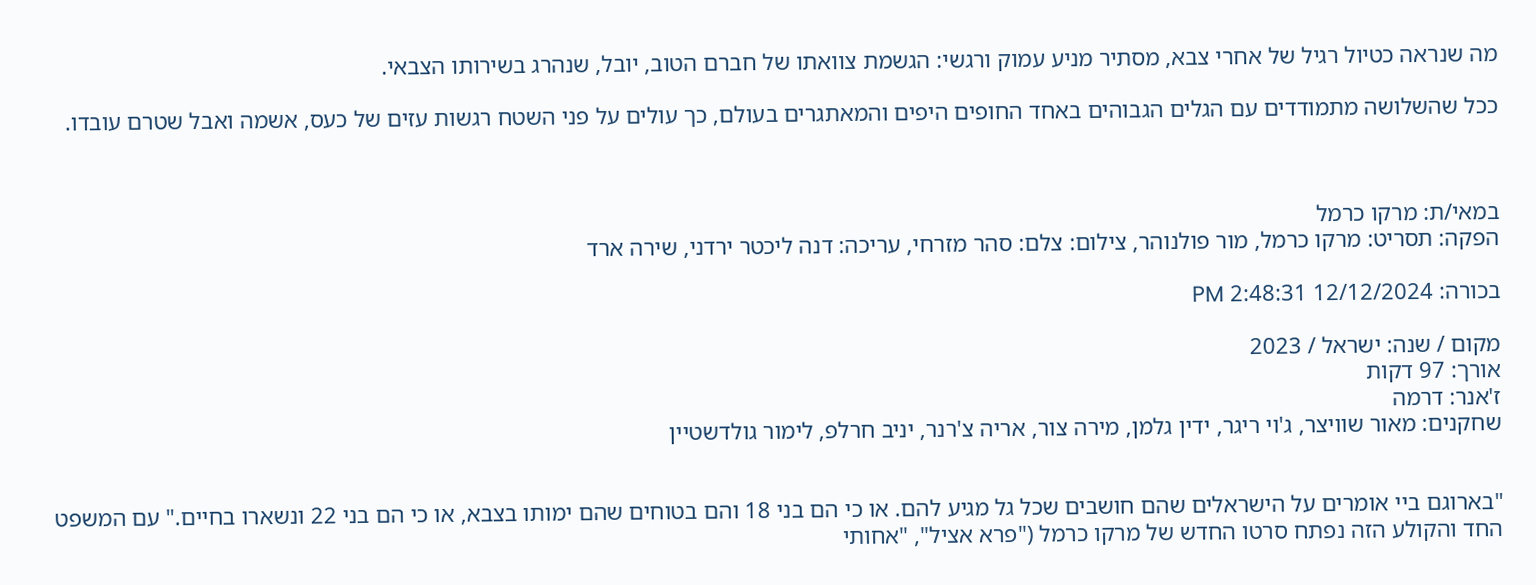מה שנראה כטיול רגיל של אחרי צבא, מסתיר מניע עמוק ורגשי: הגשמת צוואתו של חברם הטוב, יובל, שנהרג בשירותו הצבאי.

ככל שהשלושה מתמודדים עם הגלים הגבוהים באחד החופים היפים והמאתגרים בעולם, כך עולים על פני השטח רגשות עזים של כעס, אשמה ואבל שטרם עובדו.



במאי/ת: מרקו כרמל
הפקה: תסריט: מרקו כרמל, מור פולנוהר, צילום: צלם: סהר מזרחי, עריכה: דנה ליכטר ירדני, שירה ארד

בכורה: 12/12/2024 2:48:31 PM

מקום / שנה: ישראל / 2023
אורך: 97 דקות
ז'אנר: דרמה
שחקנים: מאור שוויצר, ג'וי ריגר, ידין גלמן, מירה צור, אריה צ'רנר, יניב חרלפ, לימור גולדשטיין


"בארוגם ביי אומרים על הישראלים שהם חושבים שכל גל מגיע להם. או כי הם בני 18 והם בטוחים שהם ימותו בצבא, או כי הם בני 22 ונשארו בחיים." עם המשפט החד והקולע הזה נפתח סרטו החדש של מרקו כרמל ("פרא אציל", "אחותי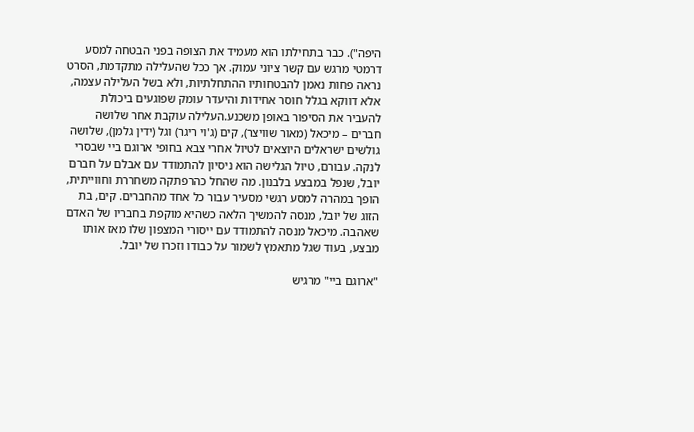היפה"). כבר בתחילתו הוא מעמיד את הצופה בפני הבטחה למסע דרמטי מרגש עם קשר ציוני עמוק. אך ככל שהעלילה מתקדמת, הסרט נראה פחות נאמן להבטחותיו ההתחלתיות, ולא בשל העלילה עצמה, אלא דווקא בגלל חוסר אחידות והיעדר עומק שפוגעים ביכולת להעביר את הסיפור באופן משכנע.העלילה עוקבת אחר שלושה חברים – מיכאל (מאור שוויצר), קים (ג'וי ריגר) וגל (ידין גלמן), שלושה גולשים ישראלים היוצאים לטיול אחרי צבא בחופי ארוגם ביי שבסרי לנקה. עבורם, טיול הגלישה הוא ניסיון להתמודד עם אבלם על חברם יובל, שנפל במבצע בלבנון. מה שהחל כהרפתקה משחררת וחווייתית, הופך במהרה למסע רגשי מסעיר עבור כל אחד מהחברים. קים, בת הזוג של יובל, מנסה להמשיך הלאה כשהיא מוקפת בחבריו של האדם שאהבה. מיכאל מנסה להתמודד עם ייסורי המצפון שלו מאז אותו מבצע, בעוד שגל מתאמץ לשמור על כבודו וזכרו של יובל.

"ארוגם ביי" מרגיש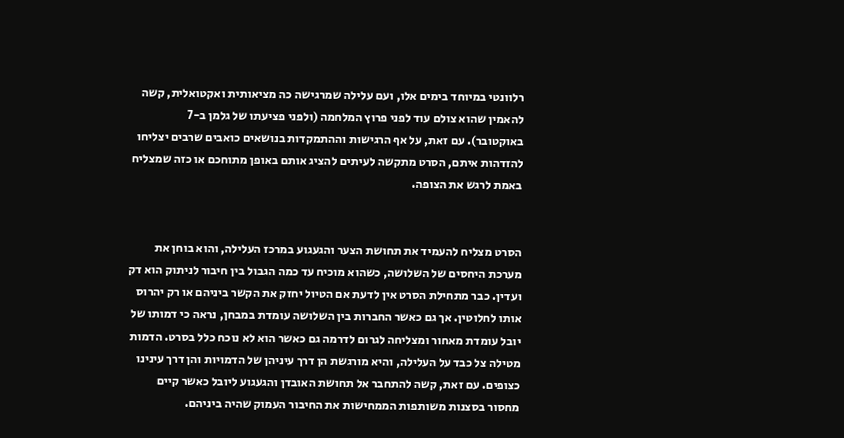רלוונטי במיוחד בימים אלו, ועם עלילה שמרגישה כה מציאותית ואקטואלית, קשה להאמין שהוא צולם עוד לפני פרוץ המלחמה (ולפני פציעתו של גלמן ב-7 באוקטובר). עם זאת, על אף הרגישות וההתמקדות בנושאים כואבים שרבים יצליחו להזדהות איתם, הסרט מתקשה לעיתים להציג אותם באופן מתוחכם או כזה שמצליח באמת לרגש את הצופה.


הסרט מצליח להעמיד את תחושת הצער והגעגוע במרכז העלילה, והוא בוחן את מערכת היחסים של השלושה, כשהוא מוכיח עד כמה הגבול בין חיבור לניתוק הוא דק ועדין. כבר מתחילת הסרט אין לדעת אם הטיול יחזק את הקשר ביניהם או רק יהרוס אותו לחלוטין. אך גם כאשר החברות בין השלושה עומדת במבחן, נראה כי דמותו של יובל עומדת מאחור ומצליחה לגרום לדרמה גם כאשר הוא לא נוכח כלל בסרט. הדמות מטילה צל כבד על העלילה, והיא מורגשת הן דרך עיניהן של הדמויות והן דרך עינינו כצופים. עם זאת, קשה להתחבר אל תחושת האובדן והגעגוע ליובל כאשר קיים מחסור בסצנות משותפות הממחישות את החיבור העמוק שהיה ביניהם.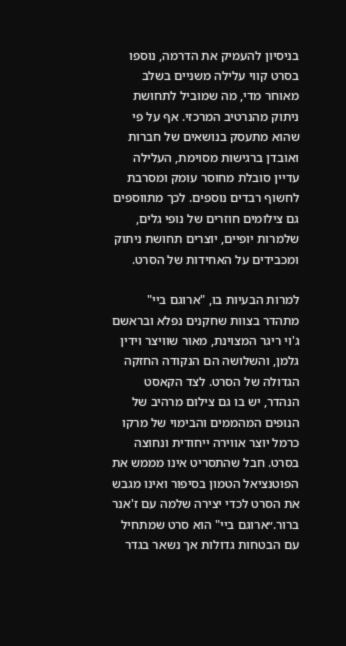בניסיון להעמיק את הדרמה, נוספו בסרט קווי עלילה משניים בשלב מאוחר מדי, מה שמוביל לתחושת ניתוק מהנרטיב המרכזי. אף על פי שהוא מתעסק בנושאים של חברות ואובדן ברגישות מסוימת, העלילה עדיין סובלת מחוסר עומק ומסרבת לחשוף רבדים נוספים. לכך מתווספים גם צילומים חוזרים של נופי גלים, שלמרות יופיים, יוצרים תחושת ניתוק ומכבידים על האחידות של הסרט.

למרות הבעיות בו, "ארוגם ביי" מתהדר בצוות שחקנים נפלא ובראשם ג'וי ריגר המצוינת, מאור שוויצר וידין גלמן, והשלושה הם הנקודה החזקה הגדולה של הסרט. לצד הקאסט הנהדר, יש בו גם צילום מרהיב של הנופים המהממים והבימוי של מרקו כרמל יוצר אווירה ייחודית ונחוצה בסרט. חבל שהתסריט אינו מממש את הפוטנציאל הטמון בסיפור ואינו מגבש את הסרט לכדי יצירה שלמה עם ז'אנר ברור.״ארוגם ביי" הוא סרט שמתחיל עם הבטחות גדולות אך נשאר בגדר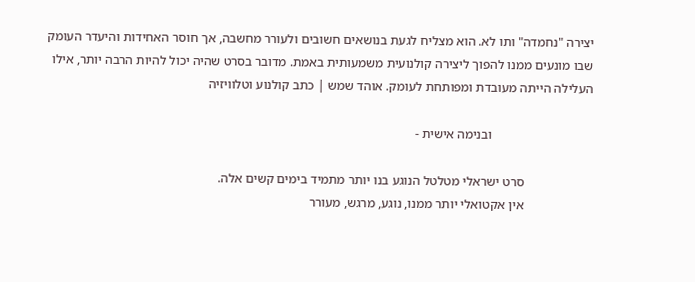יצירה "נחמדה" ותו לא. הוא מצליח לגעת בנושאים חשובים ולעורר מחשבה, אך חוסר האחידות והיעדר העומק שבו מונעים ממנו להפוך ליצירה קולנועית משמעותית באמת. מדובר בסרט שהיה יכול להיות הרבה יותר, אילו העלילה הייתה מעובדת ומפותחת לעומק. אוהד שמש | כתב קולנוע וטלוויזיה

                               ובנימה אישית -

                     סרט ישראלי מטלטל הנוגע בנו יותר מתמיד בימים קשים אלה.
                     אין אקטואלי יותר ממנו, נוגע, מרגש, מעורר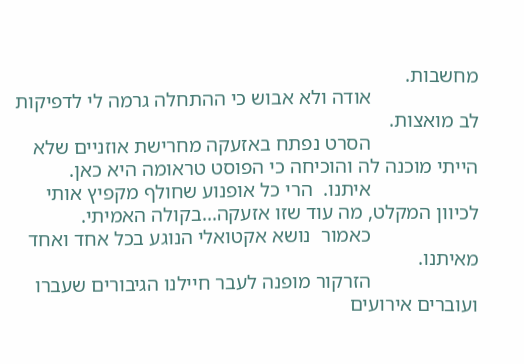מחשבות.
                     אודה ולא אבוש כי ההתחלה גרמה לי לדפיקות לב מואצות.
                     הסרט נפתח באזעקה מחרישת אוזניים שלא הייתי מוכנה לה והוכיחה כי הפוסט טראומה היא כאן.
                     איתנו.  הרי כל אופנוע שחולף מקפיץ אותי לכיוון המקלט, מה עוד שזו אזעקה...בקולה האמיתי.
                     כאמור  נושא אקטואלי הנוגע בכל אחד ואחד מאיתנו.
                     הזרקור מופנה לעבר חיילנו הגיבורים שעברו ועוברים אירועים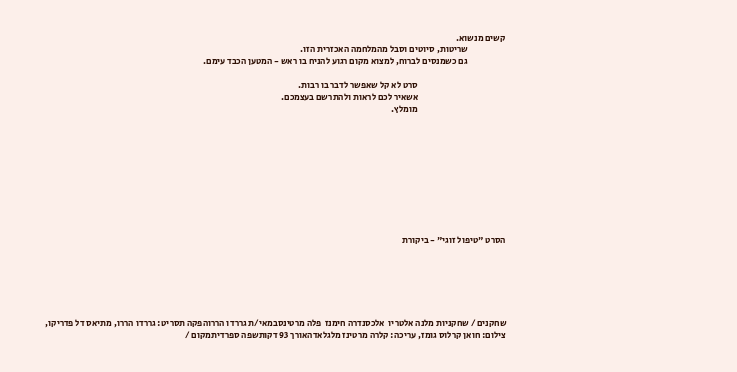קשים מנשוא.
                     שריטות, סיוטים וסבל מהמלחמה האכזרית הזו.
                     גם כשמנסים לברוח, למצוא מקום רגוע להניח בו ראש - המטען הכבד עימם.

                                                 סרט לא קל שאפשר לדבר בו רבות.
                                                 אשאיר לכם לראות ולהתרשם בעצמכם.
                                                 מומלץ.










הסרט "טיפול זוגי" - ביקורת






שחקנים / שחקניות מלנה אלטריו  אלכסנדרה חימנז  פלה מרטינסבמאי/ת גררדו הררוהפקה תסריט: גררדו הררו, מתיאס דל פדריקו, צילום: חואן קרלוס גומז, עריכה: קלרה מרטינז מלגלאדהאורך 93 דקותשפה ספרדיתמקום /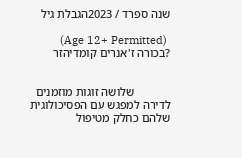שנה ספרד / 2023הגבלת גיל

 (Age 12+ Permitted)  ?בכורה ז'אנרים קומדיהזר


            שלושה זוגות מוזמנים לדירה למפגש עם הפסיכולוגית שלהם כחלק מטיפול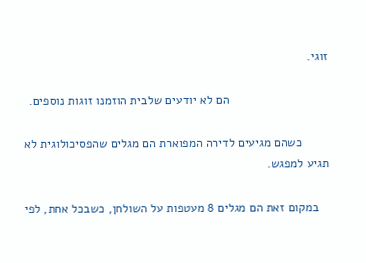זוגי.

                             הם לא יודעים שלבית הוזמנו זוגות נוספים.

        כשהם מגיעים לדירה המפוארת הם מגלים שהפסיכולוגית לא תגיע למפגש.

   במקום זאת הם מגלים 8 מעטפות על השולחן, כשבכל אחת, לפי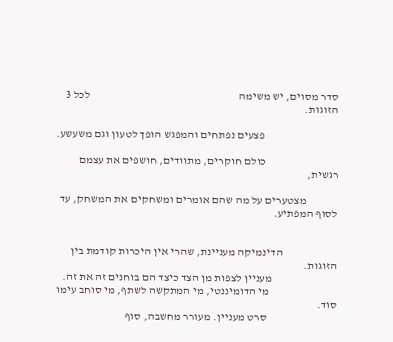סדר מסוים, יש משימה                                                                  לכל 3 הזוגות.

                                 פצעים נפתחים והמפגש הופך לטעון וגם משעשע.

                                כולם חוקרים, מתוודים, חושפים את עצמם רגשית,

              מצטערים על מה שהם אומרים ומשחקים את המשחק, עד לסוף המפתיע.


                        הדינמיקה מעניינת, שהרי אין היכרות קודמת בין הזוגות.
                             מעניין לצפות מן הצד כיצד הם בוחנים זה את זה.
                              מי הדומיננטי, מי המתקשה לשתף, מי סוחב עימו סוד.
                               סרט מעניין. מעורר מחשבה, סוף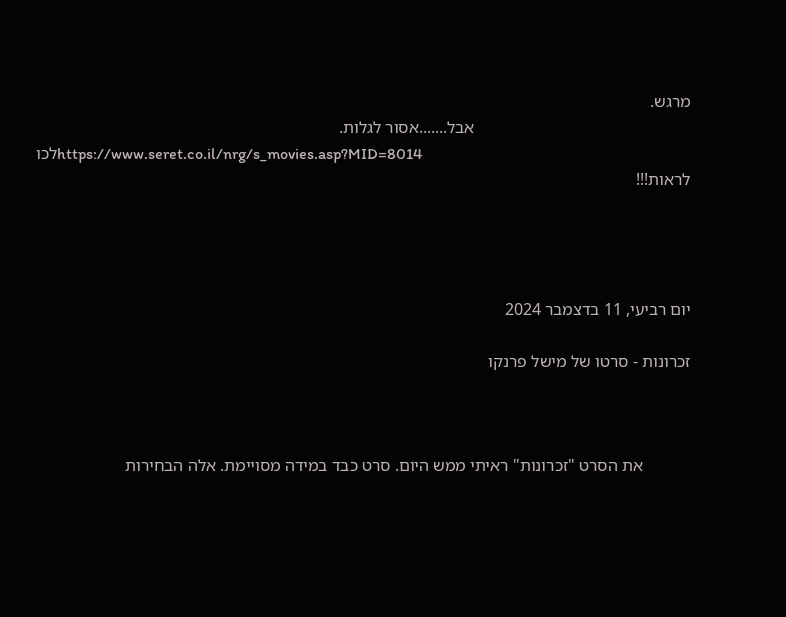מרגש.
                                                  אבל.......אסור לגלות.
                                                                   https://www.seret.co.il/nrg/s_movies.asp?MID=8014לכו לראות!!!




יום רביעי, 11 בדצמבר 2024

זכרונות - סרטו של מישל פרנקו



           את הסרט "זכרונות" ראיתי ממש היום. סרט כבד במידה מסויימת. אלה הבחירות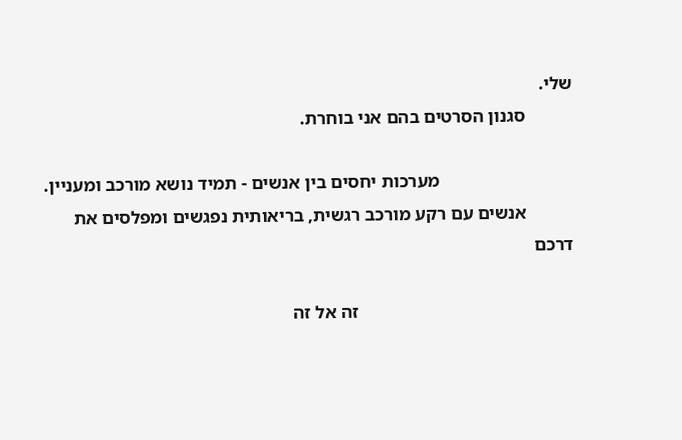שלי.
          סגנון הסרטים בהם אני בוחרת.

                             מערכות יחסים בין אנשים - תמיד נושא מורכב ומעניין.
          אנשים עם רקע מורכב רגשית, בריאותית נפגשים ומפלסים את דרכם

                                               זה אל זה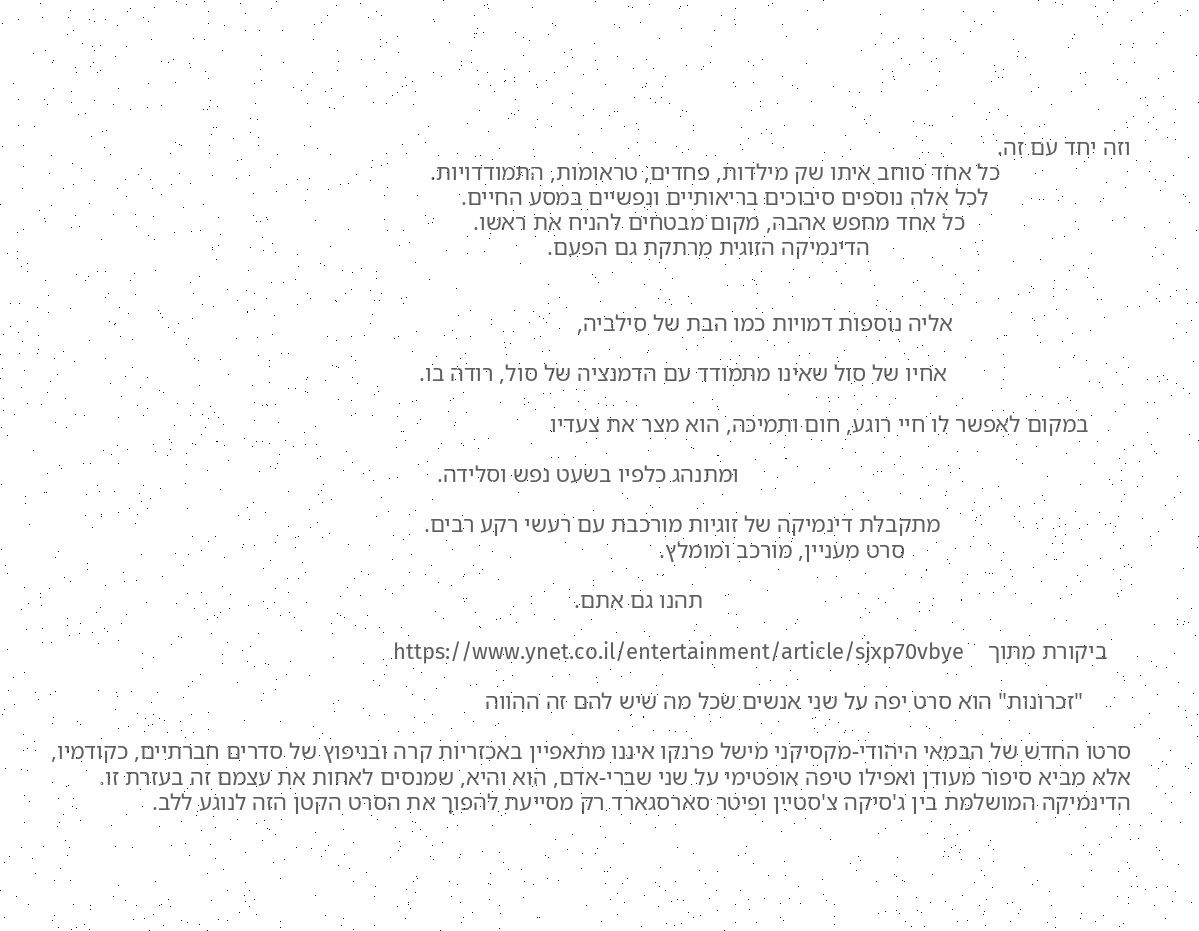וזה יחד עם זה.
                      כל אחד סוחב איתו שק מילדות, פחדים, טראומות, התמודדויות.
                        לכל אלה נוספים סיבוכים בריאותיים ונפשיים במסע החיים.
                            כל אחד מחפש אהבה, מקום מבטחים להניח את ראשו.
                                            הדינמיקה הזוגית מרתקת גם הפעם.


                              אליה נוספות דמויות כמו הבת של סילביה,

                               אחיו של סול שאינו מתמודד עם הדמנציה של סול, רודה בו.

       במקום לאפשר לו חיי רוגע, חום ותמיכה, הוא מצר את צעדיו

                                                                  ומתנהג כלפיו בשעט נפש וסלידה.

                                מתקבלת דינמיקה של זוגיות מורכבת עם רעשי רקע רבים.
                                      סרט מעניין, מורכב ומומלץ.

                                                                        תהנו גם אתם.

    ביקורת מתוך    https://www.ynet.co.il/entertainment/article/sjxp70vbye

        "זכרונות" הוא סרט יפה על שני אנשים שכל מה שיש להם זה ההווה

סרטו החדש של הבמאי היהודי-מקסיקני מישל פרנקו איננו מתאפיין באכזריות קרה ובניפוץ של סדרים חברתיים, כקודמיו, אלא מביא סיפור מעודן ואפילו טיפה אופטימי על שני שברי-אדם, הוא והיא, שמנסים לאחות את עצמם זה בעזרת זו. הדינמיקה המושלמת בין ג'סיקה צ'סטיין ופיטר סארסגארד רק מסייעת להפוך את הסרט הקטן הזה לנוגע ללב.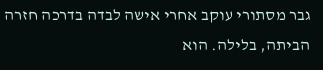גבר מסתורי עוקב אחרי אישה לבדה בדרכה חזרה הביתה, בלילה. הוא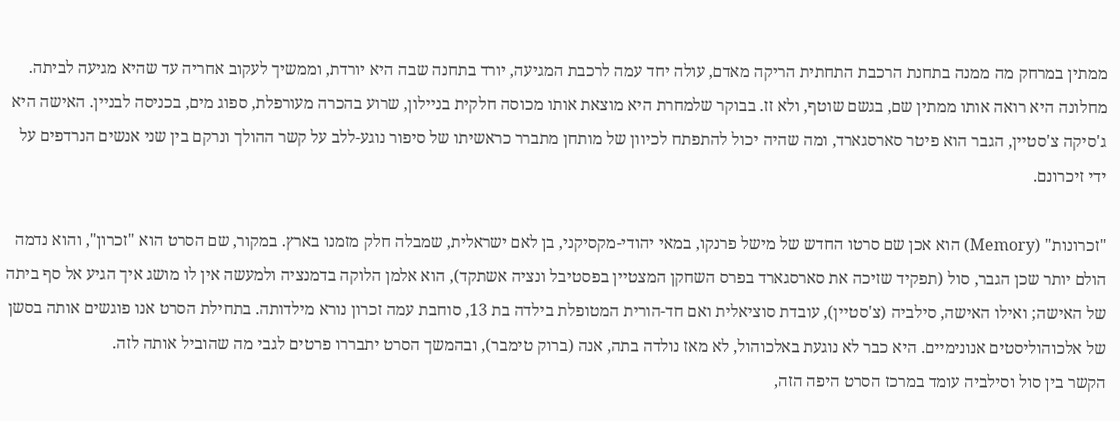ממתין במרחק מה ממנה בתחנת הרכבת התחתית הריקה מאדם, עולה יחד עמה לרכבת המגיעה, יורד בתחנה שבה היא יורדת, וממשיך לעקוב אחריה עד שהיא מגיעה לביתה. מחלונה היא רואה אותו ממתין שם, בגשם שוטף, ולא זז. בבוקר שלמחרת היא מוצאת אותו מכוסה חלקית בניילון, שרוע בהכרה מעורפלת, ספוג מים, בכניסה לבניין. האישה היא ג'סיקה צ'סטיין, הגבר הוא פיטר סארסגארד, ומה שהיה יכול להתפתח לכיוון של מותחן מתברר כראשיתו של סיפור נוגע-ללב על קשר ההולך ונרקם בין שני אנשים הנרדפים על ידי זיכרונם.

"זכרונות" (Memory) הוא אכן שם סרטו החדש של מישל פרנקו, במאי יהודי-מקסיקני, בן לאם ישראלית, שמבלה חלק מזמנו בארץ. במקור, שם הסרט הוא "זכרון", והוא נדמה הולם יותר שכן הגבר, סול (תפקיד שזיכה את סארסגארד בפרס השחקן המצטיין בפסטיבל ונציה אשתקד), הוא אלמן הלוקה בדמנציה ולמעשה אין לו מושג איך הגיע אל סף ביתה של האישה; ואילו האישה, סילביה (צ'סטיין), עובדת סוציאלית ואם חד-הורית המטופלת בילדה בת 13, סוחבת עמה זכרון נורא מילדותה. בתחילת הסרט אנו פוגשים אותה בסשן של אלכוהוליסטים אנונימיים. היא כבר לא נוגעת באלכוהול, לא מאז נולדה בתה, אנה (ברוק טימבר), ובהמשך הסרט יתבררו פרטים לגבי מה שהוביל אותה לזה.
הקשר בין סול וסילביה עומד במרכז הסרט היפה הזה,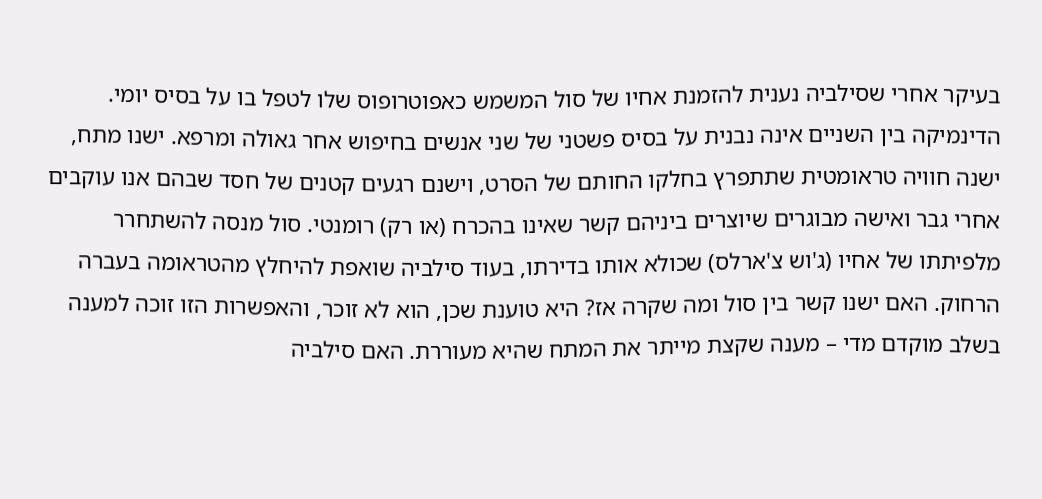בעיקר אחרי שסילביה נענית להזמנת אחיו של סול המשמש כאפוטרופוס שלו לטפל בו על בסיס יומי. הדינמיקה בין השניים אינה נבנית על בסיס פשטני של שני אנשים בחיפוש אחר גאולה ומרפא. ישנו מתח, ישנה חוויה טראומטית שתתפרץ בחלקו החותם של הסרט, וישנם רגעים קטנים של חסד שבהם אנו עוקבים אחרי גבר ואישה מבוגרים שיוצרים ביניהם קשר שאינו בהכרח (או רק) רומנטי. סול מנסה להשתחרר מלפיתתו של אחיו (ג'וש צ'ארלס) שכולא אותו בדירתו, בעוד סילביה שואפת להיחלץ מהטראומה בעברה הרחוק. האם ישנו קשר בין סול ומה שקרה אז? היא טוענת שכן, הוא לא זוכר, והאפשרות הזו זוכה למענה בשלב מוקדם מדי – מענה שקצת מייתר את המתח שהיא מעוררת. האם סילביה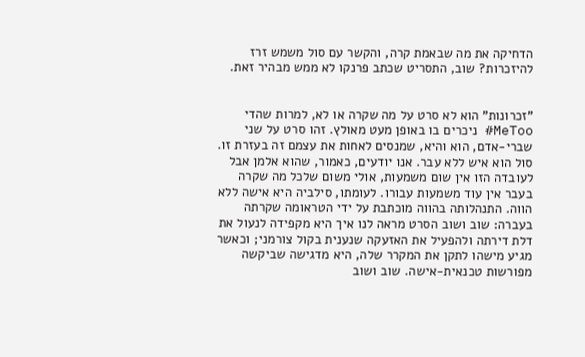הדחיקה את מה שבאמת קרה, והקשר עם סול משמש זרז להיזכרות? שוב, התסריט שכתב פרנקו לא ממש מבהיר זאת.


"זכרונות" הוא לא סרט על מה שקרה או לא, למרות שהדי MeToo# ניכרים בו באופן מעט מאולץ. זהו סרט על שני שברי-אדם, הוא והיא, שמנסים לאחות את עצמם זה בעזרת זו. סול הוא איש ללא עבר. אנו יודעים, כאמור, שהוא אלמן אבל לעובדה הזו אין שום משמעות, אולי משום שלכל מה שקרה בעבר אין עוד משמעות עבורו. לעומתו, סילביה היא אישה ללא הווה. התנהלותה בהווה מוכתבת על ידי הטראומה שקרתה בעברה: שוב ושוב הסרט מראה לנו איך היא מקפידה לנעול את דלת דירתה ולהפעיל את האזעקה שנענית בקול צורמני; וכאשר מגיע מישהו לתקן את המקרר שלה, היא מדגישה שביקשה מפורשות טכנאית-אישה. שוב ושוב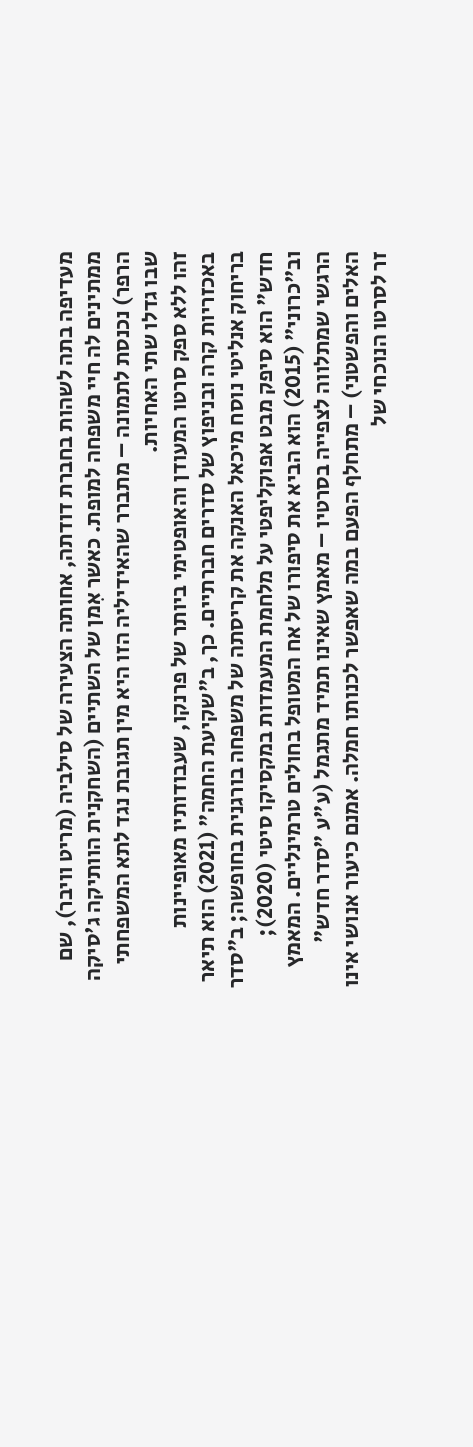מעדיפה בתה לשהות בחברת דודתה, אחותה הצעירה של סילביה (מריט וויבר), שם ממתינים לה חיי משפחה למופת. כאשר אִמן של השתיים (השחקנית הוותיקה ג'סיקה הרפר) נכנסת לתמונה – מתברר שהאידיליה הזו היא מין תגובת נגד לתא המשפחתי שבו גדלו שתי האחיות.
זהו ללא ספק סרטו המעודן והאופטימי ביותר של פרנקו, שעבודותיו מאופיינות באכזריות קרה ובניפוץ של סדרים חברתיים. כך, ב"שקיעת החמה" (2021) הוא תיאר בריחוק אנליטי נוסח מיכאל האנקה את קריסתה של משפחה בורגנית בחופשה; ב"סדר חדש" הוא סיפק מבט אפוקליפטי על מלחמת המעמדות במקסיקו סיטי (2020); וב"כרוני" (2015) הוא הביא את סיפורו של אח המטופל בחולים טרמינליים. המאמץ הרגשי שמתלווה לצפייה בסרטיו – מאמץ שאינו תמיד מתגמל (ע"ע "סדר חדש" האלים והפשטני) – מתחלף הפעם במה שאפשר לכנותו חמלה. אמנם כיעור אנושי אינו זר לסרטו הנוכחי של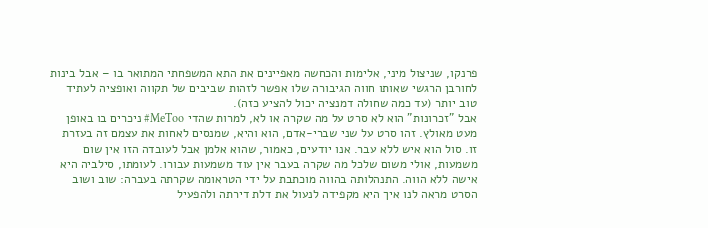פרנקו, שניצול מיני, אלימות והכחשה מאפיינים את התא המשפחתי המתואר בו – אבל בינות לחורבן הרגשי שאותו חווה הגיבורה שלו אפשר לזהות שביבים של תקווה ואופציה לעתיד טוב יותר (עד כמה שחולה דמנציה יכול להציע כזה).
אבל "זכרונות" הוא לא סרט על מה שקרה או לא, למרות שהדי MeToo# ניכרים בו באופן מעט מאולץ. זהו סרט על שני שברי-אדם, הוא והיא, שמנסים לאחות את עצמם זה בעזרת זו. סול הוא איש ללא עבר. אנו יודעים, כאמור, שהוא אלמן אבל לעובדה הזו אין שום משמעות, אולי משום שלכל מה שקרה בעבר אין עוד משמעות עבורו. לעומתו, סילביה היא אישה ללא הווה. התנהלותה בהווה מוכתבת על ידי הטראומה שקרתה בעברה: שוב ושוב הסרט מראה לנו איך היא מקפידה לנעול את דלת דירתה ולהפעיל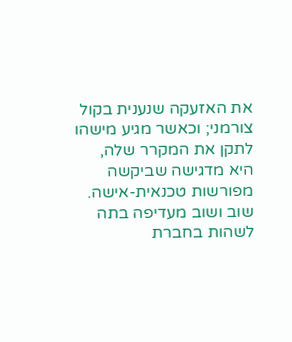את האזעקה שנענית בקול צורמני; וכאשר מגיע מישהו לתקן את המקרר שלה, היא מדגישה שביקשה מפורשות טכנאית-אישה. שוב ושוב מעדיפה בתה לשהות בחברת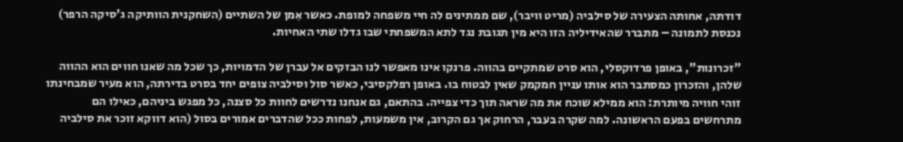דודתה, אחותה הצעירה של סילביה (מריט וויבר), שם ממתינים לה חיי משפחה למופת. כאשר אִמן של השתיים (השחקנית הוותיקה ג'סיקה הרפר) נכנסת לתמונה – מתברר שהאידיליה הזו היא מין תגובת נגד לתא המשפחתי שבו גדלו שתי האחיות.

"זכרונות", באופן פרדוקסלי, הוא סרט שמתקיים בהווה. פרנקו אינו מאפשר לנו הבזקים אל עברן של הדמויות, כך שכל מה שאנו חווים הוא ההווה שלהן, והזכרון כמסתבר הוא אותו עניין חמקמק שאין לבטוח בו. באופן רפלקסיבי, כאשר סול וסילביה צופים יחד בסרט בדירתה, הוא מעיר שמבחינתו זוהי חוויה מיותרת: הוא ממילא שוכח את מה שראה תוך כדי צפייה. בהתאם, גם אנחנו נדרשים לחוות כל סצנה, כל מפגש ביניהם, כאילו הם מתרחשים בפעם הראשונה. למה שקרה בעבר, הרחוק אך גם הקרוב, אין משמעות, לפחות ככל שהדברים אמורים בסול (הוא דווקא זוכר את סילביה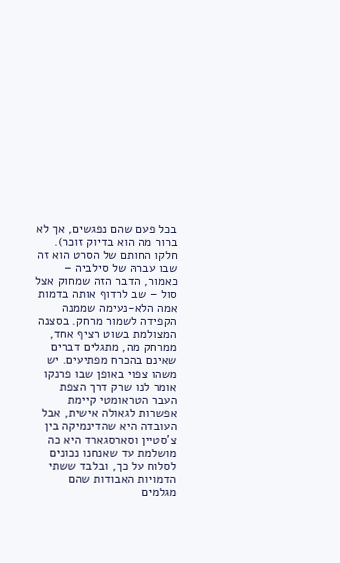בכל פעם שהם נפגשים, אך לא ברור מה הוא בדיוק זוכר).
חלקו החותם של הסרט הוא זה שבו עברהּ של סילביה – כאמור, הדבר הזה שמחוק אצל סול – שב לרדוף אותה בדמות אמה הלא-נעימה שממנה הקפידה לשמור מרחק. בסצנה המצולמת בשוט רציף אחד, ממרחק מה, מתגלים דברים שאינם בהכרח מפתיעים. יש משהו צפוי באופן שבו פרנקו אומר לנו שרק דרך הצפת העבר הטראומטי קיימת אפשרות לגאולה אישית, אבל העובדה היא שהדינמיקה בין צ'סטיין וסארסגארד היא כה מושלמת עד שאנחנו נכונים לסלוח על כך, ובלבד ששתי הדמויות האבודות שהם מגלמים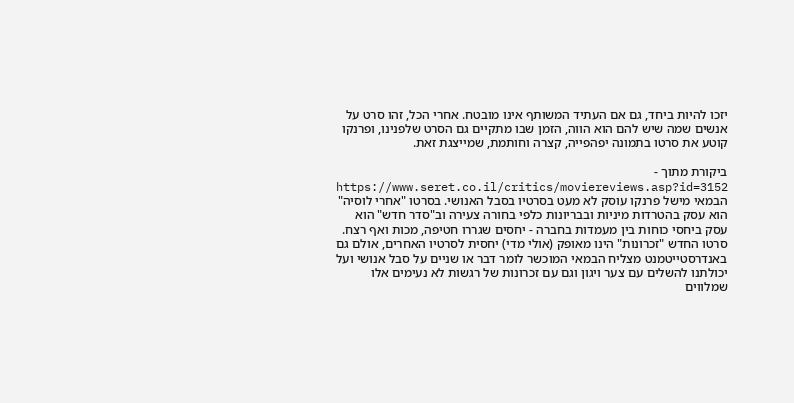יזכו להיות ביחד, גם אם העתיד המשותף אינו מובטח. אחרי הכל, זהו סרט על אנשים שמה שיש להם הוא הווה, הזמן שבו מתקיים גם הסרט שלפנינו, ופרנקו קוטע את סרטו בתמונה יפהפייה, קצרה וחותמת, שמייצגת זאת.

ביקורת מתוך - https://www.seret.co.il/critics/moviereviews.asp?id=3152
הבמאי מישל פרנקו עוסק לא מעט בסרטיו בסבל האנושי. בסרטו "אחרי לוסיה" הוא עסק בהטרדות מיניות ובבריונות כלפי בחורה צעירה וב"סדר חדש" הוא עסק ביחסי כוחות בין מעמדות בחברה - יחסים שגררו חטיפה, מכות ואף רצח. סרטו החדש "זכרונות" הינו מאופק (אולי מדי) יחסית לסרטיו האחרים, אולם גם באנדרסטייטמנט מצליח הבמאי המוכשר לומר דבר או שניים על סבל אנושי ועל יכולתנו להשלים עם צער ויגון וגם עם זכרונות של רגשות לא נעימים אלו שמלווים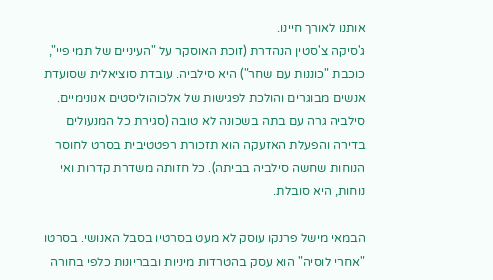אותנו לאורך חיינו.
ג'סיקה צ'סטין הנהדרת (זוכת האוסקר על "העיניים של תמי פיי", כוכבת "כוננות עם שחר") היא סילביה. עובדת סוציאלית שסועדת אנשים מבוגרים והולכת לפגישות של אלכוהוליסטים אנונימיים. סילביה גרה עם בתה בשכונה לא טובה (סגירת כל המנעולים בדירה והפעלת האזעקה הוא תזכורת רפטטיבית בסרט לחוסר הנוחות שחשה סילביה בביתה). כל חזותה משדרת קדרות ואי נוחות, היא סובלת.

הבמאי מישל פרנקו עוסק לא מעט בסרטיו בסבל האנושי. בסרטו "אחרי לוסיה" הוא עסק בהטרדות מיניות ובבריונות כלפי בחורה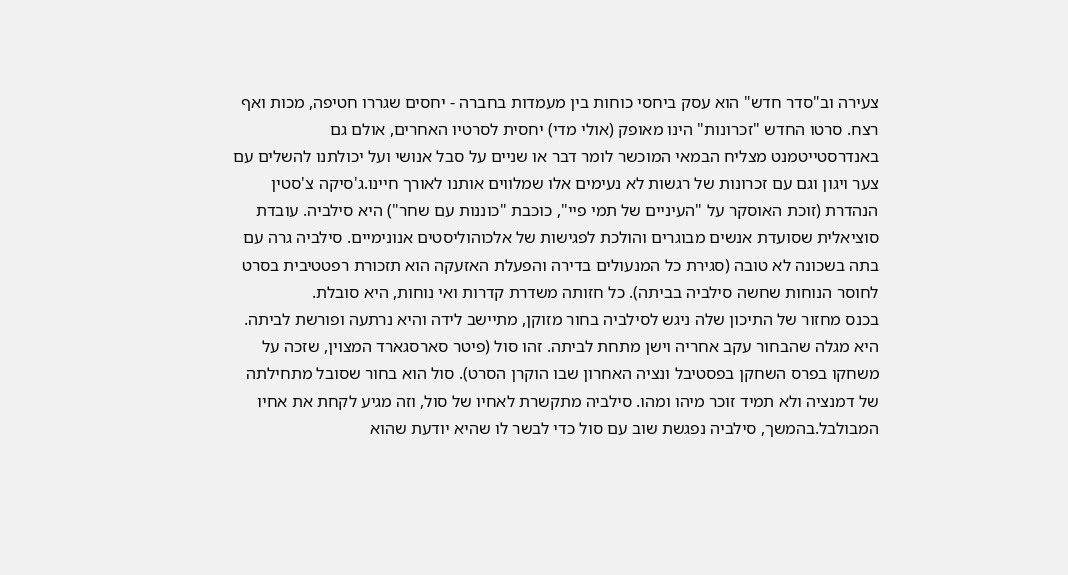צעירה וב"סדר חדש" הוא עסק ביחסי כוחות בין מעמדות בחברה - יחסים שגררו חטיפה, מכות ואף רצח. סרטו החדש "זכרונות" הינו מאופק (אולי מדי) יחסית לסרטיו האחרים, אולם גם באנדרסטייטמנט מצליח הבמאי המוכשר לומר דבר או שניים על סבל אנושי ועל יכולתנו להשלים עם צער ויגון וגם עם זכרונות של רגשות לא נעימים אלו שמלווים אותנו לאורך חיינו.ג'סיקה צ'סטין הנהדרת (זוכת האוסקר על "העיניים של תמי פיי", כוכבת "כוננות עם שחר") היא סילביה. עובדת סוציאלית שסועדת אנשים מבוגרים והולכת לפגישות של אלכוהוליסטים אנונימיים. סילביה גרה עם בתה בשכונה לא טובה (סגירת כל המנעולים בדירה והפעלת האזעקה הוא תזכורת רפטטיבית בסרט לחוסר הנוחות שחשה סילביה בביתה). כל חזותה משדרת קדרות ואי נוחות, היא סובלת.
בכנס מחזור של התיכון שלה ניגש לסילביה בחור מזוקן, מתיישב לידה והיא נרתעה ופורשת לביתה. היא מגלה שהבחור עקב אחריה וישן מתחת לביתה. זהו סול (פיטר סארסגארד המצוין, שזכה על משחקו בפרס השחקן בפסטיבל ונציה האחרון שבו הוקרן הסרט). סול הוא בחור שסובל מתחילתה של דמנציה ולא תמיד זוכר מיהו ומהו. סילביה מתקשרת לאחיו של סול, וזה מגיע לקחת את אחיו המבולבל.בהמשך, סילביה נפגשת שוב עם סול כדי לבשר לו שהיא יודעת שהוא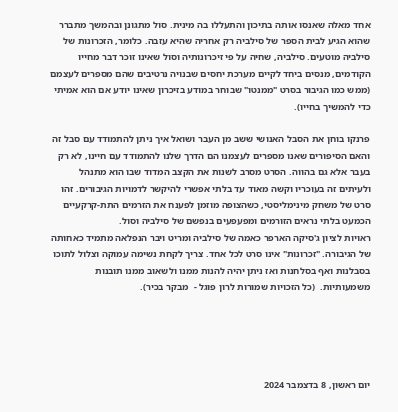אחד מאלה שאנסו אותה בתיכון והתעללו בה מינית. סול מתגונן ובהמשך מתברר שהוא הגיע לבית הספר של סילביה רק אחריה שהיא עזבה. כלומר, הזכרונות של סילביה מוטעים. סילביה, שחיה על פי זיכרונותיה וסול שאינו זוכר דבר מחייו הקודמים, מנסים ביחד לקיים מערכת יחסים שבנויה נרטיבים שהם מספרים לעצמם (ממש כמו הגיבור בסרט "ממנטו" שבוחר במודע בזיכרון שאינו יודע אם הוא אמיתי כדי להמשיך בחייו).

פרנקו בוחן את הסבל האנושי ששב מן העבר ושואל איך ניתן להתמודד עם סבל זה והאם הסיפורים שאנו מספרים לעצמנו הם הדרך שלנו להתמודד עם חיינו, לא רק בעבר אלא גם בהווה. הסרט מסרב לשנות את הקצב המדוד שבו הוא מתנהל ולעיתים זה בעוכריו וקשה מאוד עד בלתי אפשרי להיקשר לדמויות הגיבורים. זהו סרט של משחק מינימליסטי, כשהצופה מוזמן לפענח את הזרמים התת-קרקעיים הכמעט בלתי נראים הזורמים ומפעפעים בנפשם של סילביה וסול.
ראויות לציון ג'סיקה הארפר כאמה של סילביה ומריט ויבר הנפלאה מתמיד כאחותה של הגיבורה. "זכרונות" אינו סרט לכל אחד. צריך לקחת נשימה עמוקה וצלול לתוכו בסבלנות ואף בסלחנות ואז ניתן יהיה להנות ממנו ולשאוב ממנו תובנות משמעותיות.  (כל הזכויות שמורות לרון פוגל -  מבקר בכיר).





יום ראשון, 8 בדצמבר 2024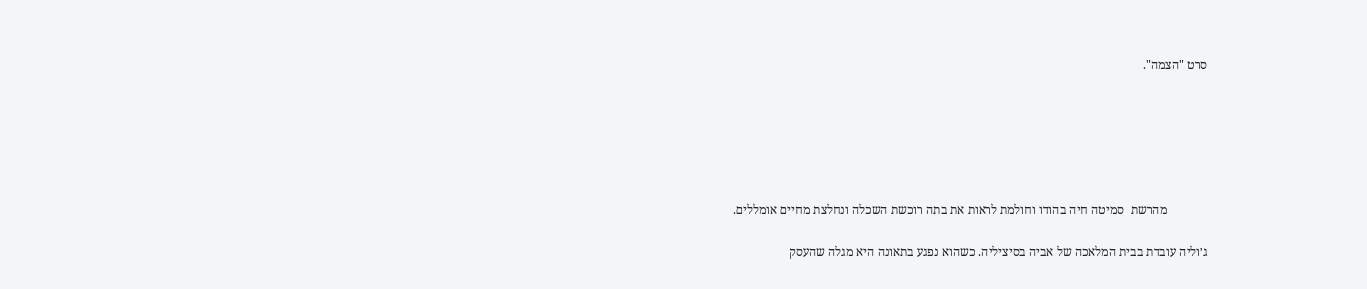סרט "הצמה".






             מהרשת  סמיטה חיה בהודו וחולמת לראות את בתה רוכשת השכלה ונחלצת מחיים אומללים.

ג׳וליה עובדת בבית המלאכה של אביה בסיציליה. כשהוא נפגע בתאונה היא מגלה שהעסק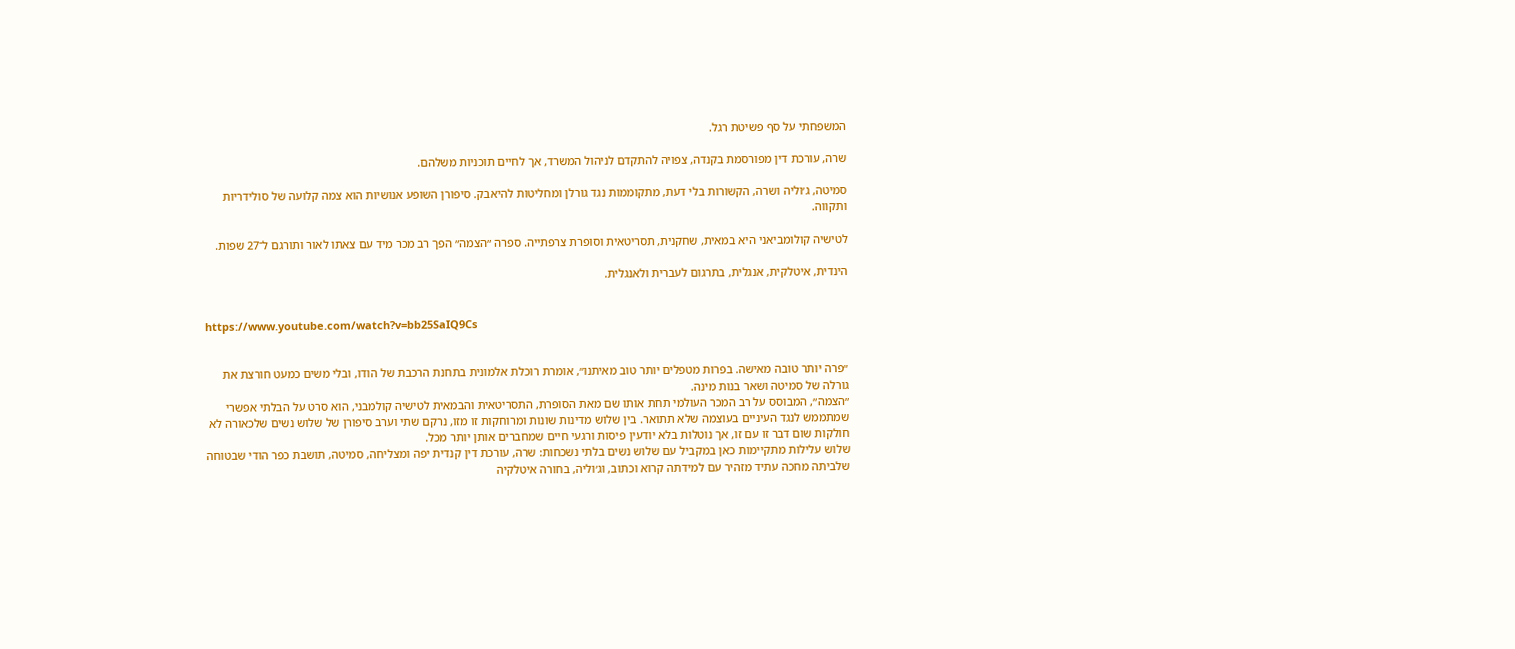המשפחתי על סף פשיטת רגל.

שרה, עורכת דין מפורסמת בקנדה, צפויה להתקדם לניהול המשרד, אך לחיים תוכניות משלהם.

סמיטה, ג׳וליה ושרה, הקשורות בלי דעת, מתקוממות נגד גורלן ומחליטות להיאבק. סיפורן השופע אנושיות הוא צמה קלועה של סולידריות ותקווה.

לטישיה קולומביאני היא במאית, שחקנית, תסריטאית וסופרת צרפתייה. ספרה ״הצמה״ הפך רב מכר מיד עם צאתו לאור ותורגם ל־27 שפות.

הינדית, איטלקית, אנגלית, בתרגום לעברית ולאנגלית.


https://www.youtube.com/watch?v=bb25SaIQ9Cs


״פרה יותר טובה מאישה. בפרות מטפלים יותר טוב מאיתנו״, אומרת רוכלת אלמונית בתחנת הרכבת של הודו, ובלי משים כמעט חורצת את גורלה של סמיטה ושאר בנות מינה.
״הצמה״, המבוסס על רב המכר העולמי תחת אותו שם מאת הסופרת, התסריטאית והבמאית לטישיה קולמבני, הוא סרט על הבלתי אפשרי שמתממש לנגד העיניים בעוצמה שלא תתואר. בין שלוש מדינות שונות ומרוחקות זו מזו, נרקם שתי וערב סיפורן של שלוש נשים שלכאורה לא חולקות שום דבר זו עם זו, אך נוטלות בלא יודעין פיסות ורגעי חיים שמחברים אותן יותר מכל.
שלוש עלילות מתקיימות כאן במקביל עם שלוש נשים בלתי נשכחות: שרה, עורכת דין קנדית יפה ומצליחה, סמיטה, תושבת כפר הודי שבטוחה שלביתה מחכה עתיד מזהיר עם למידתה קרוא וכתוב, וג׳וליה, בחורה איטלקיה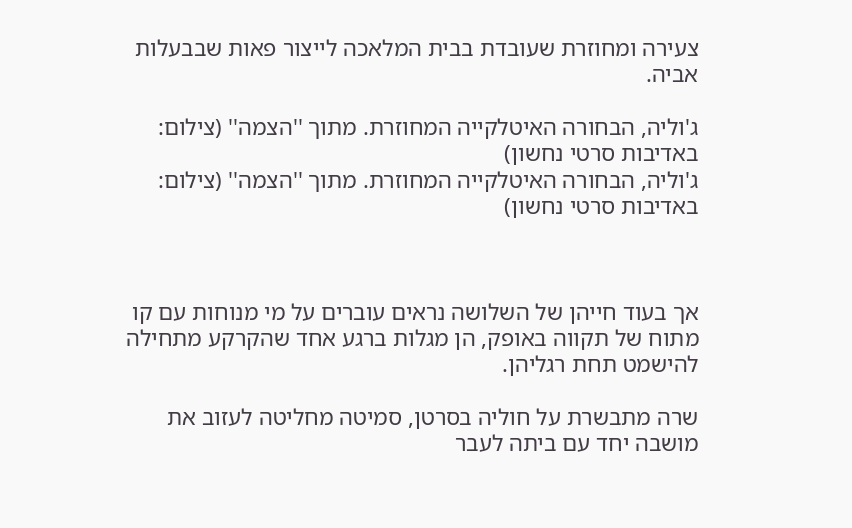צעירה ומחוזרת שעובדת בבית המלאכה לייצור פאות שבבעלות אביה.

ג'וליה, הבחורה האיטלקייה המחוזרת. מתוך ''הצמה'' (צילום: באדיבות סרטי נחשון)
ג'וליה, הבחורה האיטלקייה המחוזרת. מתוך ''הצמה'' (צילום: באדיבות סרטי נחשון)



אך בעוד חייהן של השלושה נראים עוברים על מי מנוחות עם קו מתוח של תקווה באופק, הן מגלות ברגע אחד שהקרקע מתחילה להישמט תחת רגליהן.

שרה מתבשרת על חוליה בסרטן, סמיטה מחליטה לעזוב את מושבה יחד עם ביתה לעבר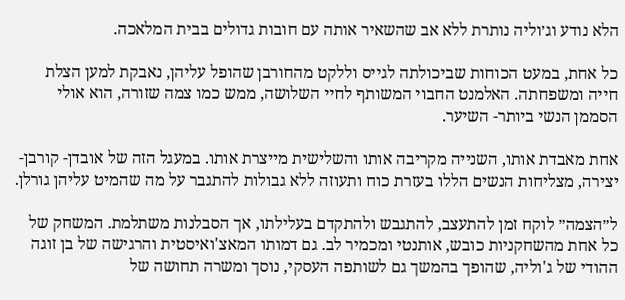הלא נודע וג׳וליה נותרת ללא אב שהשאיר אותה עם חובות גדולים בבית המלאכה.

כל אחת, במעט הכוחות שביכולתה לגייס וללקט מהחורבן שהופל עליהן, נאבקת למען הצלת חייה ומשפחתה. האלמנט החבוי המשותף לחיי השלושה, ממש כמו צמה שזורה, הוא אולי הסממן הנשי ביותר- השיער.

אחת מאבדת אותו, השנייה מקריבה אותו והשלישית מייצרת אותו. במעגל הזה של אובדן- קורבן- יצירה, מצליחות הנשים הללו בעזרת כוח ותעוזה ללא גבולות להתגבר על מה שהמיט עליהן גורלן.

ל״הצמה״ לוקח זמן להתעצב, להתגבש ולהתקדם בעלילתו, אך הסבלנות משתלמת. המשחק של כל אחת מהשחקניות כובש, אותנטי ומכמיר לב. גם דמותו המאצ'ואיסטית והרגישה של בן זוגה ההודי של ג'וליה, שהופך בהמשך גם לשותפה העסקי, נוסך ומשרה תחושה של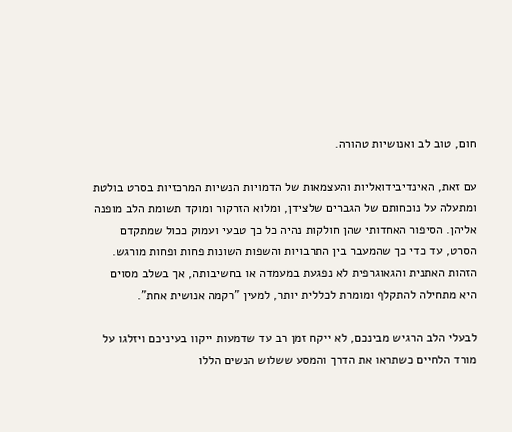חום, טוב לב ואנושיות טהורה.

עם זאת, האינדיבידואליות והעצמאות של הדמויות הנשיות המרכזיות בסרט בולטת ומתעלה על נוכחותם של הגברים שלצידן, ומלוא הזרקור ומוקד תשומת הלב מופנה אליהן. הסיפור האחדותי שהן חולקות נהיה כל כך טבעי ועמוק ככול שמתקדם הסרט, עד כדי כך שהמעבר בין התרבויות והשפות השונות פחות ופחות מורגש. הזהות האתנית והגאוגרפית לא נפגעת במעמדה או בחשיבותה, אך בשלב מסוים היא מתחילה להתקלף ומומרת לכללית יותר, למעין "רקמה אנושית אחת".

לבעלי הלב הרגיש מבינכם, לא ייקח זמן רב עד שדמעות ייקוו בעיניכם ויזלגו על מורד הלחיים כשתראו את הדרך והמסע ששלוש הנשים הללו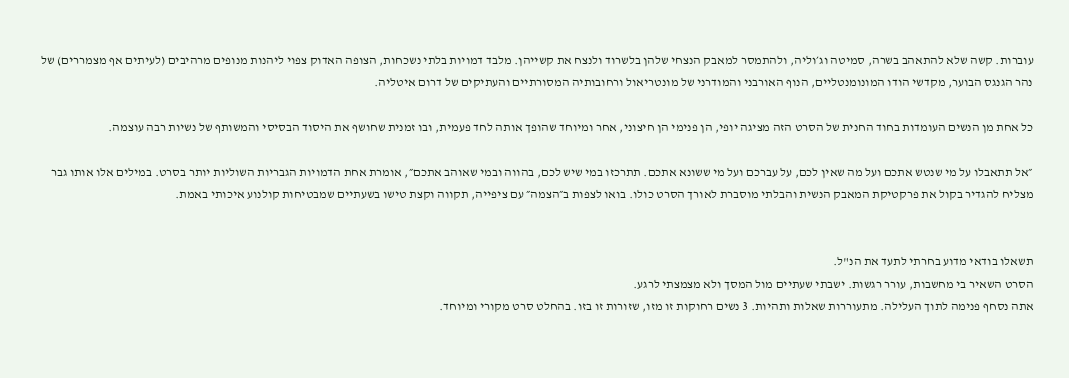עוברות. קשה שלא להתאהב בשרה, סמיטה וג׳וליה, ולהתמסר למאבק הנצחי שלהן בלשרוד ולנצח את קשייהן. מלבד דמויות בלתי נשכחות, הצופה האדוק צפוי ליהנות מנופים מרהיבים (לעיתים אף מצמררים) של נהר הגנגס הבוער, מקדשי הודו המונומנטליים, הנוף האורבני והמודרני של מונטריאול ורחובותיה המסורתיים והעתיקים של דרום איטליה.

כל אחת מן הנשים העומדות בחוד החנית של הסרט הזה מציגה יופי, הן פנימי הן חיצוני, אחר ומיוחד שהופך אותה לחד פעמית, ובו זמנית שחושף את היסוד הבסיסי והמשותף של נשיות רבה עוצמה.

״אל תתאבלו על מי שנטש אתכם ועל מה שאין לכם, על עברכם ועל מי ששונא אתכם. תתרכזו במי שיש לכם, בהווה ובמי שאוהב אתכם״, אומרת אחת הדמויות הגבריות השוליות יותר בסרט. במילים אלו אותו גבר מצליח להגדיר בקול את פרקטיקת המאבק הנשית והבלתי מוסברת לאורך הסרט כולו. בואו לצפות ב״הצמה״ עם ציפייה, תקווה וקצת טישו בשעתיים שמבטיחות קולנוע איכותי באמת.


תשאלו בודאי מדוע בחרתי לתעד את הנ"ל.
הסרט השאיר בי מחשבות, עורר רגשות. ישבתי שעתיים מול המסך ולא מצמצתי לרגע.
אתה נסחף פנימה לתוך העלילה. מתעוררות שאלות ותהיות. 3 נשים רחוקות זו מזו, שזורות זו בזו. בהחלט סרט מקורי ומיוחד.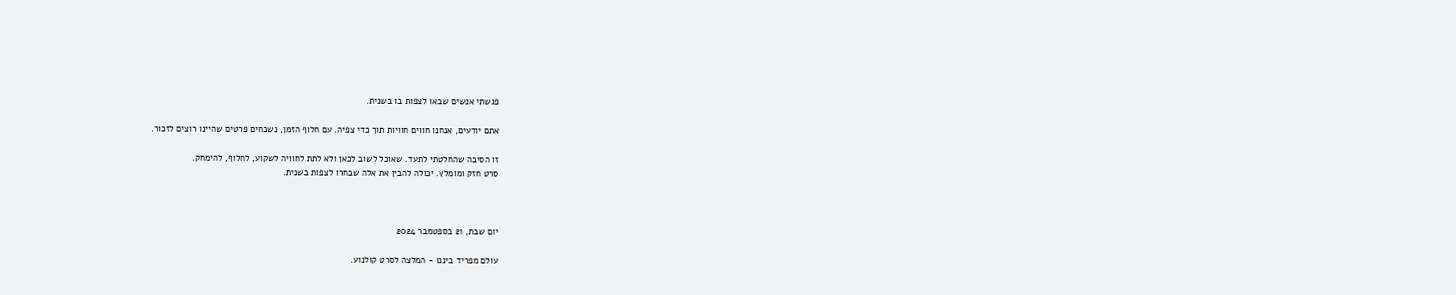פגשתי אנשים שבאו לצפות בו בשנית.

אתם יודעים, אנחנו חווים חוויות תוך כדי צפיה. עם חלוף הזמן, נשכחים פרטים שהיינו רוצים לזכור.

זו הסיבה שהחלטתי לתעד. שאוכל לשוב לכאן ולא לתת לחוויה לשקוע, לחלוף, להימחק.
סרט חזק ומומלץ. יכולה להבין את אלה שבחרו לצפות בשנית.



יום שבת, 21 בספטמבר 2024

עולם מפריד ביננו - המלצה לסרט קולנוע.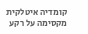קומדיה איטלקית מקסימה על רקע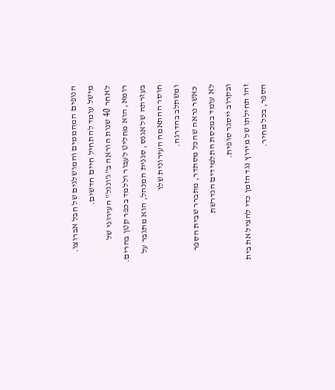הנופים המהממים והמושלגים של חבל אברוצו.
מישל עומד להתחיל חיים חדשים.
לאחר 40 שנות הוראה ב"ג'ונגל" העירוני של רומא, הוא מחליט לעבור וללמד בכפר קטן בהרים.
בעזרתה של אגנס, סגנית המנהל, הוא מתגבר על חוסר ההתאמה העירונית שלו
ומשתלב בהדרגה.
 כאשר נראה שהכל מסתדר, מתברר שבית הספר לא עומד במכסת התלמידים הנדרשת
ובקרוב ייסגר סופית.
זהו תחילתו של מירוץ נגד הזמן כדי להציל את בית הספר, בכל מחיר.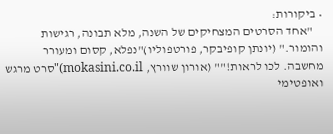• ביקורות:
    "אחד הסרטים המצחיקים של השנה, מלא תבונה, רגישות והומור." (יונתן קופיבקר, פורטפוליו)"נפלא, קסום ומעורר מחשבה. לכו לראות!"" (אורון שוורץ, mokasini.co.il)"סרט מרגש ואופטימי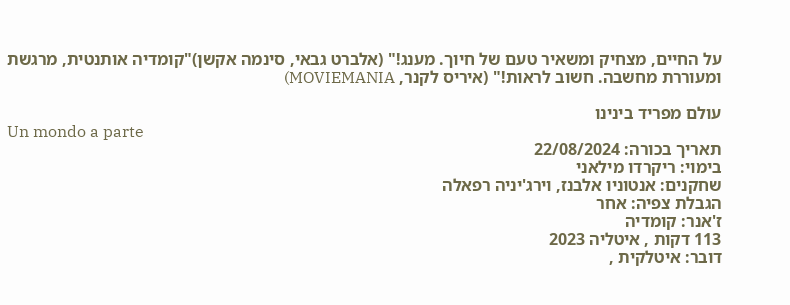על החיים, מצחיק ומשאיר טעם של חיוך. מענג!" (אלברט גבאי, סינמה אקשן)"קומדיה אותנטית, מרגשת ומעוררת מחשבה. חשוב לראות!" (איריס לקנר, MOVIEMANIA)

עולם מפריד בינינו
Un mondo a parte
תאריך בכורה: 22/08/2024
בימוי: ריקרדו מילאני
שחקנים: אנטוניו אלבנז, וירג'יניה רפאלה
הגבלת צפיה: אחר
ז'אנר: קומדיה
113 דקות , איטליה 2023
דובר: איטלקית ,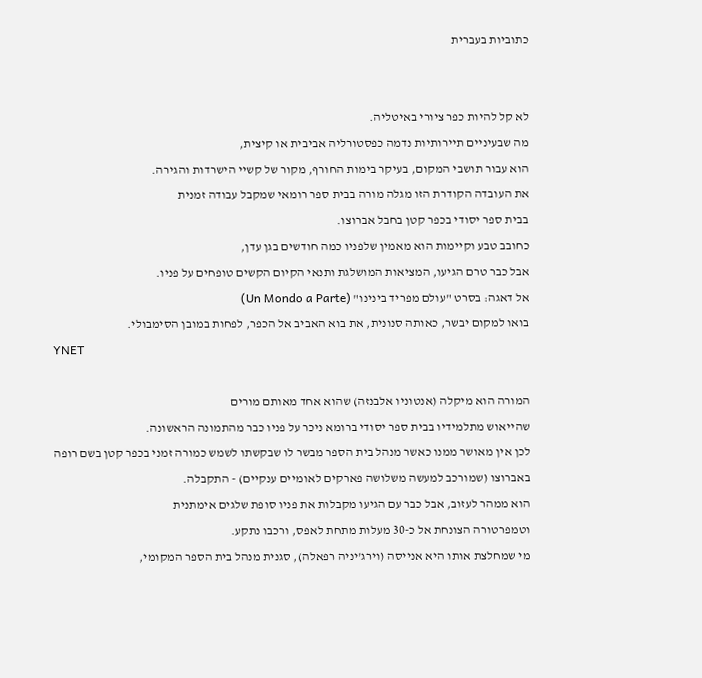כתוביות בעברית


לא קל להיות כפר ציורי באיטליה.
מה שבעיניים תיירותיות נדמה כפסטורליה אביבית או קיצית,
הוא עבור תושבי המקום, בעיקר בימות החורף, מקור של קשיי הישרדות והגירה.
את העובדה הקודרת הזו מגלה מורה בבית ספר רומאי שמקבל עבודה זמנית
בבית ספר יסודי בכפר קטן בחבל אברוצו.
כחובב טבע וקיימות הוא מאמין שלפניו כמה חודשים בגן עדן,
אבל כבר טרם הגיעו, המציאות המושלגת ותנאי הקיום הקשים טופחים על פניו.
אל דאגה: בסרט "עולם מפריד בינינו" (Un Mondo a Parte)
בואו למקום יבשר, כאותה סנונית, את בוא האביב אל הכפר, לפחות במובן הסימבולי.
YNET

המורה הוא מיקלה (אנטוניו אלבנזה) שהוא אחד מאותם מורים
שהייאוש מתלמידיו בבית ספר יסודי ברומא ניכר על פניו כבר מהתמונה הראשונה.
לכן אין מאושר ממנו כאשר מנהל בית הספר מבשר לו שבקשתו לשמש כמורה זמני בכפר קטן בשם רופה באברוצו (שמורכב למעשה משלושה פארקים לאומיים ענקיים) - התקבלה.
הוא ממהר לעזוב, אבל כבר עם הגיעו מקבלות את פניו סופת שלגים אימתנית
וטמפרטורה הצונחת אל כ-30 מעלות מתחת לאפס, ורכבו נתקע.
מי שמחלצת אותו היא אנייסה (וירג'יניה רפאלה), סגנית מנהל בית הספר המקומי,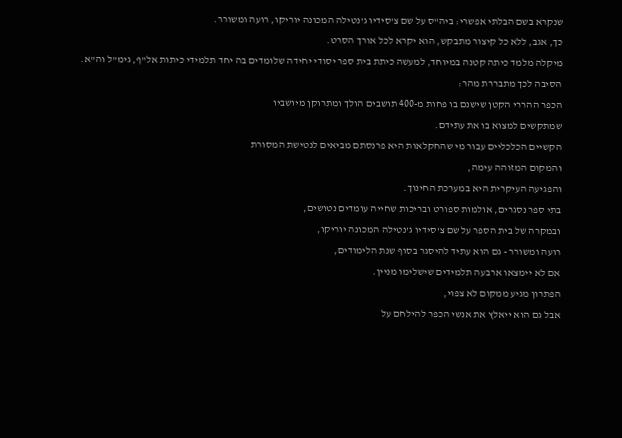שנקרא בשם הבלתי אפשרי: ביה"ס על שם צ'סידיו ג'נטילה המכונה יוריקו, רועה ומשורר.
כך, אגב, ללא כל קיצור מתבקש, הוא יקרא לכל אורך הסרט.
מיקלה מלמד כיתה קטנה במיוחד, למעשה כיתת בית ספר יסודי יחידה שלומדים בה יחד תלמידי כיתות אל"ף, גימ"ל וה"א.
הסיבה לכך מתבררת מהר:
הכפר ההררי הקטן שישנם בו פחות מ-400 תושבים הולך ומתרוקן מיושביו
שמתקשים למצוא בו את עתידם.
הקשיים הכלכליים עבור מי שהחקלאות היא פרנסתם מביאים לנטישת המסורת
והמקום המזוהה עימה,
והפגיעה העיקרית היא במערכת החינוך.
בתי ספר נסגרים, אולמות ספורט ובריכות שחייה עומדים נטושים,
ובמקרה של בית הספר על שם צ'סידיו ג'נטילה המכונה יוריקו,
רועה ומשורר - גם הוא עתיד להיסגר בסוף שנת הלימודים,
אם לא יימצאו ארבעה תלמידים שישלימו מניין.
הפתרון מגיע ממקום לא צפוי,
אבל גם הוא ייאלץ את אנשי הכפר להילחם על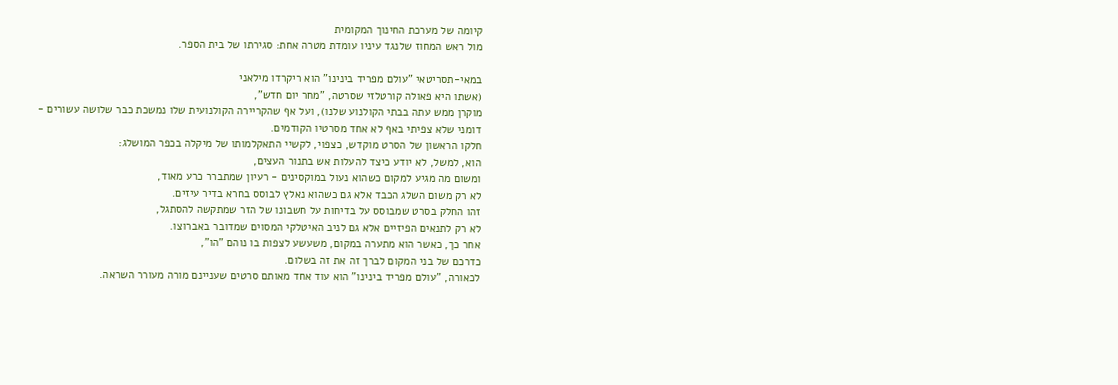קיומה של מערכת החינוך המקומית
מול ראש המחוז שלנגד עיניו עומדת מטרה אחת: סגירתו של בית הספר.

במאי-תסריטאי "עולם מפריד בינינו" הוא ריקרדו מילאני
(אשתו היא פאולה קורטלזי שסרטה, "מחר יום חדש",
מוקרן ממש עתה בבתי הקולנוע שלנו), ועל אף שהקריירה הקולנועית שלו נמשכת כבר שלושה עשורים -
דומני שלא צפיתי באף לא אחד מסרטיו הקודמים.
חלקו הראשון של הסרט מוקדש, כצפוי, לקשיי התאקלמותו של מיקלה בכפר המושלג:
הוא, למשל, לא יודע כיצד להעלות אש בתנור העצים,
ומשום מה מגיע למקום כשהוא נעול במוקסינים - רעיון שמתברר כרע מאוד,
לא רק משום השלג הכבד אלא גם כשהוא נאלץ לבוסס בחרא בדיר עיזים.
זהו החלק בסרט שמבוסס על בדיחות על חשבונו של הזר שמתקשה להסתגל,
לא רק לתנאים הפיזיים אלא גם לניב האיטלקי המסוים שמדובר באברוצו.
אחר כך, כאשר הוא מתערה במקום, משעשע לצפות בו נוהם "הו",
כדרכם של בני המקום לברך זה את זה בשלום.
לכאורה, "עולם מפריד בינינו" הוא עוד אחד מאותם סרטים שעניינם מורה מעורר השראה.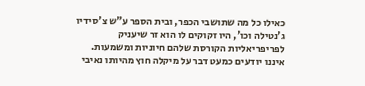כאילו כל מה שתושבי הכפר, ובית הספר ע"ש צ'סידיו ג'נטילה וכו', היו זקוקים לו הוא זר שיעניק לפריפריאליות הקורסת שלהם חיוניות ומשמעות.
איננו יודעים כמעט דבר על מיקלה חוץ מהיותו נאיבי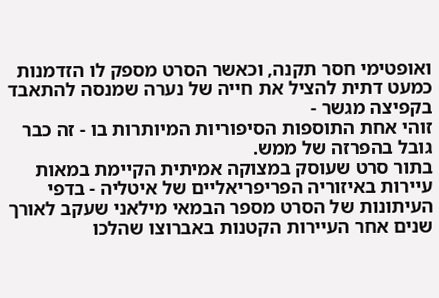ואופטימי חסר תקנה, וכאשר הסרט מספק לו הזדמנות כמעט דתית להציל את חייה של נערה שמנסה להתאבד בקפיצה מגשר -
זוהי אחת התוספות הסיפוריות המיותרות בו - זה כבר גובל בהפרזה של ממש.
בתור סרט שעוסק במצוקה אמיתית הקיימת במאות עיירות באיזוריה הפריפריאליים של איטליה - בדפי העיתונות של הסרט מספר הבמאי מילאני שעקב לאורך שנים אחר העיירות הקטנות באברוצו שהלכו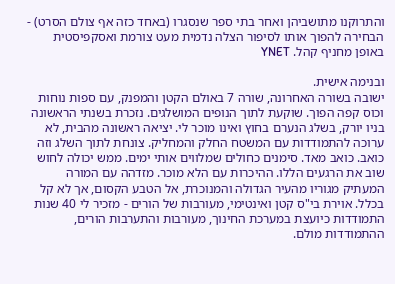והתרוקנו מתושביהן ואחר בתי ספר שנסגרו (באחד כזה אף צולם הסרט) -
הבחירה להפוך אותו לסיפור הצלה נדמית מעט צורמת ואסקפיסטית באופן מחניף קהל. YNET

ובנימה אישית.
ישובה בשורה האחרונה, שורה 7 באולם הקטן והמפנק, עם ספות נוחות וכוס קפה הפוך. שוקעת לתוך הנופים המושלגים. נזכרת בשנתי הראשונה בניו יורק, בשלג הנערם בחוץ ואינו מוכר לי. יציאה ראשונה מהבית, לא ערוכה להתמודדות עם המשטח החלק והמחליק. צונחת לתוך השלג וזה כואב. כואב מאד. סימנים כחולים שמלווים אותי ימים. ממש יכולה לחוש שוב את הרגעים הללו. ההיכרות עם הלא מוכר. מזדהה עם המורה המעתיק מגוריו מהעיר הגדולה והמנוכרת, אל הטבע הקסום, אך לא קל בכלל. אוירת בי"ס קטן ואינטימי, מעורבות של הורים - מזכיר לי 40 שנות התמודדות כיועצת במערכת החינוך, מעורבות והתערבות הורים, ההתמודדות מולם.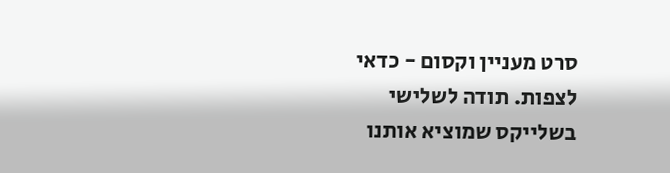סרט מעניין וקסום - כדאי לצפות. תודה לשלישי בשלייקס שמוציא אותנו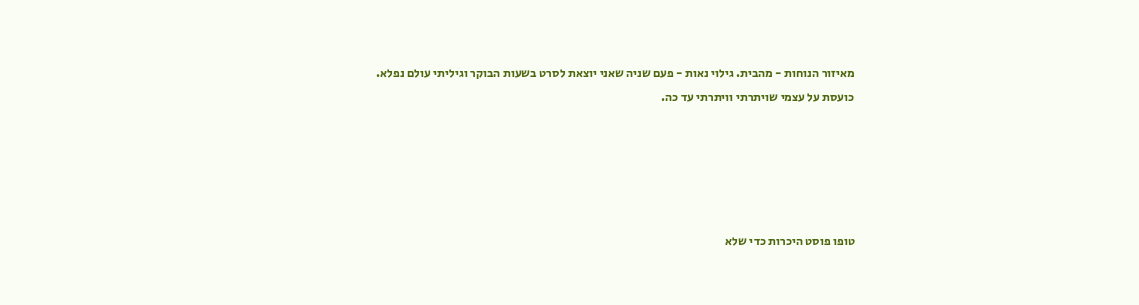מאיזור הנוחות - מהבית. גילוי נאות - פעם שניה שאני יוצאת לסרט בשעות הבוקר וגיליתי עולם נפלא. כועסת על עצמי שויתרתי וויתרתי עד כה.





טופו פוסט היכרות כדי שלא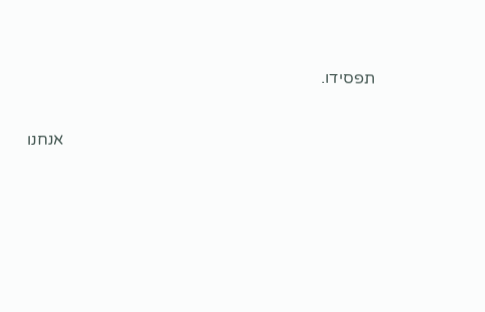תפסידו.

                                                                           אנחנו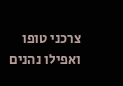צרכני טופו ואפילו נהנים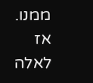ממנו.    אז לאלה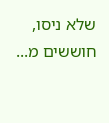שלא ניסו, חוששים מ...